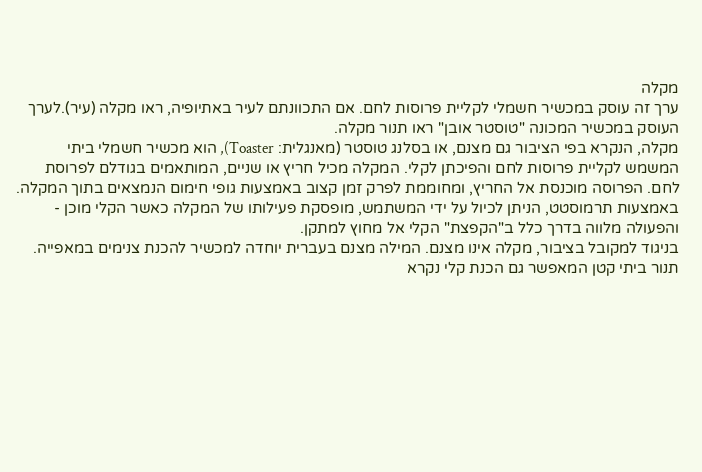מקלה
ערך זה עוסק במכשיר חשמלי לקליית פרוסות לחם. אם התכוונתם לעיר באתיופיה, ראו מקלה (עיר).לערך העוסק במכשיר המכונה "טוסטר אובן" ראו תנור מקלה.
מקלה, הנקרא בפי הציבור גם מצנם, או בסלנג טוסטר (מאנגלית: Toaster), הוא מכשיר חשמלי ביתי המשמש לקליית פרוסות לחם והפיכתן לקלי. המקלה מכיל חריץ או שניים, המותאמים בגודלם לפרוסת לחם. הפרוסה מוכנסת אל החריץ, ומחוממת לפרק זמן קצוב באמצעות גופי חימום הנמצאים בתוך המקלה. באמצעות תרמוסטט, הניתן לכיול על ידי המשתמש, מופסקת פעילותו של המקלה כאשר הקלי מוכן - והפעולה מלווה בדרך כלל ב"הקפצת" הקלי אל מחוץ למתקן.
בניגוד למקובל בציבור, מקלה אינו מצנם. המילה מצנם בעברית יוחדה למכשיר להכנת צנימים במאפייה. תנור ביתי קטן המאפשר גם הכנת קלי נקרא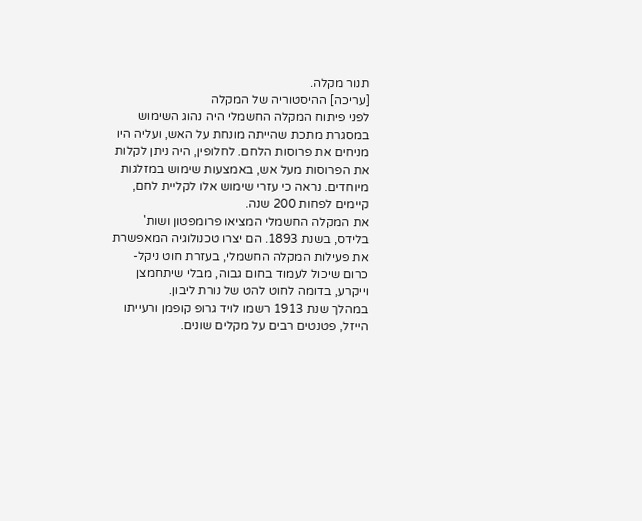תנור מקלה.
[עריכה] ההיסטוריה של המקלה
לפני פיתוח המקלה החשמלי היה נהוג השימוש במסגרת מתכת שהייתה מונחת על האש, ועליה היו מניחים את פרוסות הלחם. לחלופין, היה ניתן לקלות את הפרוסות מעל אש, באמצעות שימוש במזלגות מיוחדים. נראה כי עזרי שימוש אלו לקליית לחם, קיימים לפחות 200 שנה.
את המקלה החשמלי המציאו פרומפטון ושות' בלידס, בשנת 1893. הם יצרו טכנולוגיה המאפשרת את פעילות המקלה החשמלי, בעזרת חוט ניקל-כרום שיכול לעמוד בחום גבוה, מבלי שיתחמצן וייקרע, בדומה לחוט להט של נורת ליבון.
במהלך שנת 1913 רשמו לויד גרופ קופמן ורעייתו הייזל, פטנטים רבים על מקלים שונים.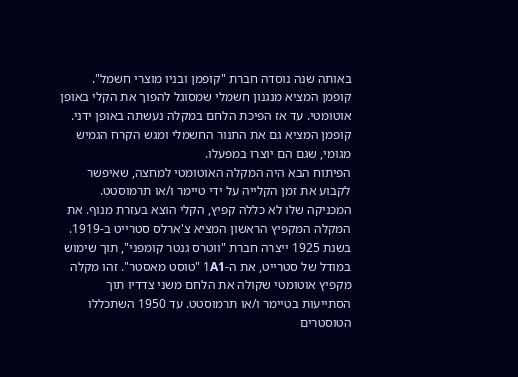באותה שנה נוסדה חברת "קופמן ובניו מוצרי חשמל". קופמן המציא מנגנון חשמלי שמסוגל להפוך את הקלי באופן אוטומטי. עד אז הפיכת הלחם במקלה נעשתה באופן ידני. קופמן המציא גם את התנור החשמלי ומגש הקרח הגמיש מגומי, שגם הם יוצרו במפעלו.
הפיתוח הבא היה המקלה האוטומטי למחצה, שאיפשר לקבוע את זמן הקלייה על ידי טיימר ו/או תרמוסטט. המכניקה שלו לא כללה קפיץ, הקלי הוצא בעזרת מנוף. את המקלה המקפיץ הראשון המציא צ'ארלס סטרייט ב-1919.
בשנת 1925 ייצרה חברת "ווטרס גנטר קומפני", תוך שימוש במודל של סטרייט, את ה-1A1 "טוסט מאסטר". זהו מקלה מקפיץ אוטומטי שקולה את הלחם משני צדדיו תוך הסתייעות בטיימר ו/או תרמוסטט. עד 1950 השתכללו הטוסטרים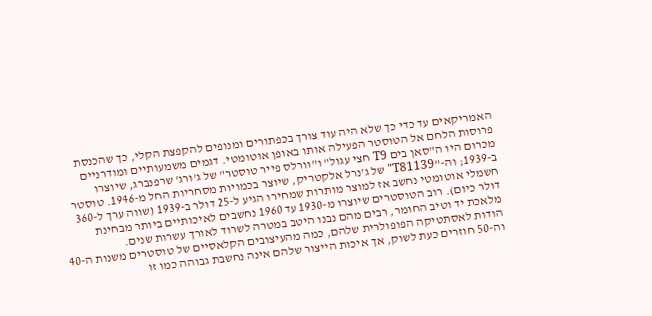האמריקאים עד כדי כך שלא היה עוד צורך בכפתורים ומנופים להקפצת הקלי, כך שהכנסת פרוסות הלחם אל הטוסטר הפעילה אותו באופן אוטומטי. דגמים משמעותיים ומודרניים מכרום היו ה"סאן בים T9 חצי עגול" ו"וורלס פייר טוסטר" של ג'ורג' שרפנברג, שיוצרו ב-1939; וה-"T81139" של ג'נרל אלקטריק, שיוצר בכמויות מסחריות החל מ-1946. טוסטר חשמלי אוטומטי נחשב אז למוצר מותרות שמחירו הגיע ל-25 דולר ב-1939 (שווה ערך ל-360 דולר כיום). רוב הטוסטרים שיוצרו מ-1930 עד 1960 נחשבים לאיכותיים ביותר מבחינת מלאכת יד וטיב החומר, רבים מהם נבנו היטב במטרה לשרוד לאורך עשרות שנים.
הודות לאסתטיקה הפופולרית שלהם, כמה מהעיצובים הקלאסיים של טוסטרים משנות ה-40 וה-50 חוזרים כעת לשוק, אך איכות הייצור שלהם אינה נחשבת גבוהה כמו זו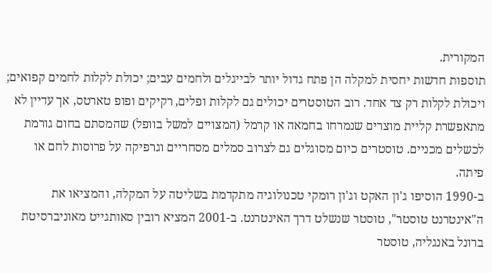המקורית.
תוספות חדשות יחסית למקלה הן פתח גדול יותר לבייגלים ולחמים עבים; יכולת לקלות לחמים קפואים; ויכולת לקלות רק צד אחד. רוב הטוסטרים יכולים גם לקלות ופלים, רקיקים ופופ טארטס, אך עדיין לא מתאפשרת קליית מוצרים שנמרחו בחמאה או קרמל (המצויים למשל בוופל) שהמסתם בחום גורמת לכשלים מכניים. טוסטרים כיום מסוגלים גם לצרוב סמלים מסחריים וגרפיקה על פרוסות לחם או פיתה.
ב-1990 הוסיפו ג'ון האקט וג'ון רומקי טכנולוגיה מתקדמת בשליטה על המקלה, והמציאו את ה"אינטרנט טוסטר", טוסטר שנשלט דרך האינטרנט. ב-2001 המציא רובין סאותגייט מאוניברסיטת ברונל באנגליה, טוסטר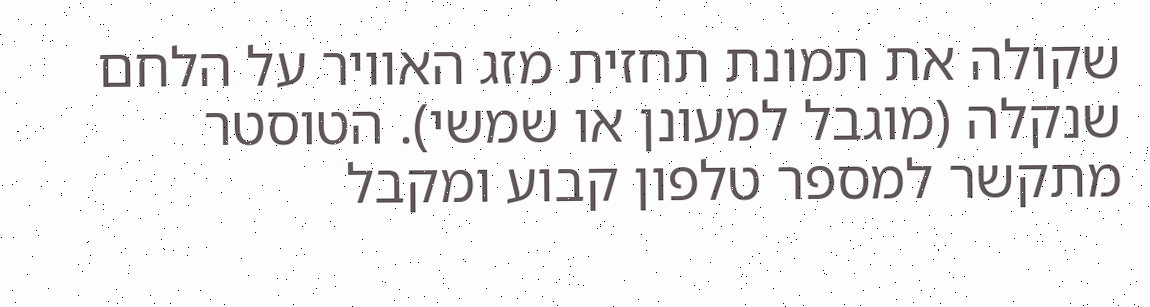שקולה את תמונת תחזית מזג האוויר על הלחם שנקלה (מוגבל למעונן או שמשי). הטוסטר מתקשר למספר טלפון קבוע ומקבל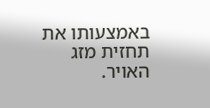באמצעותו את תחזית מזג האויר.